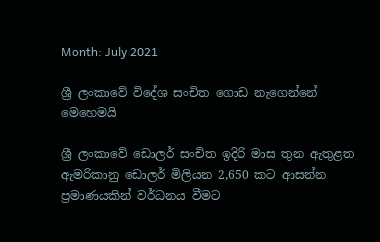Month: July 2021

ශ්‍රී ලංකාවේ විදේශ සංචිත ගොඩ නැගෙන්නේ මෙහෙමයි

ශ්‍රී ලංකාවේ ඩොලර් සංචිත ඉදිරි මාස තුන ඇතුළත ඇමරිකානු ඩොලර් මිලියන 2,650 කට ආසන්න ප්‍රමාණයකින් වර්ධනය වීමට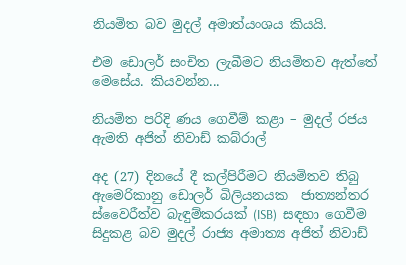නියමිත බව මුදල් අමාත්යංශය කියයි.

එම ඩොලර් සංචිත ලැබීමට නියමිතව ඇත්තේ මෙසේය. කියවන්න...

නියමිත පරිදි ණය ගෙවීම් කළා – මුදල් රජය ඇමති අජිත් නිවාඩ් කබ්රාල්

අද (27) දිනයේ දී කල්පිරීමට නියමිතව තිබු ඇමෙරිකානු ඩොලර් බිලියනයක  ජාත්‍යන්තර ස්වෛරීත්ව බැඳුම්කරයක් (ISB)  සඳහා ගෙවීම සිදුකළ බව මුදල් රාජ්‍ය අමාත්‍ය අජිත් නිවාඩ්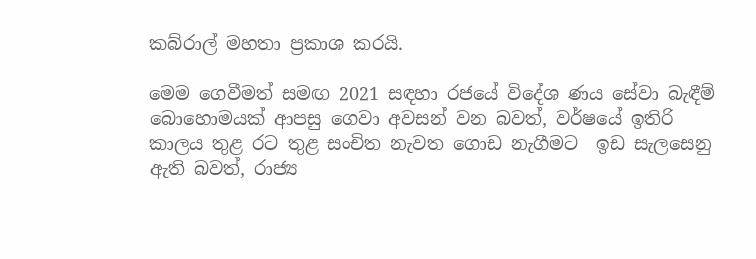කබ්රාල් මහතා ප්‍රකාශ කරයි.

මෙම ගෙවීමත් සමඟ 2021 සඳහා රජයේ විදේශ ණය සේවා බැඳීම් බොහොමයක් ආපසු ගෙවා අවසන් වන බවත්, වර්ෂයේ ඉතිරි කාලය තුළ රට තුළ සංචිත නැවත ගොඩ නැගීමට  ඉඩ සැලසෙනු ඇති බවත්, රාජ්‍ය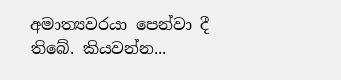අමාත්‍යවරයා පෙන්වා දී තිබේ. කියවන්න...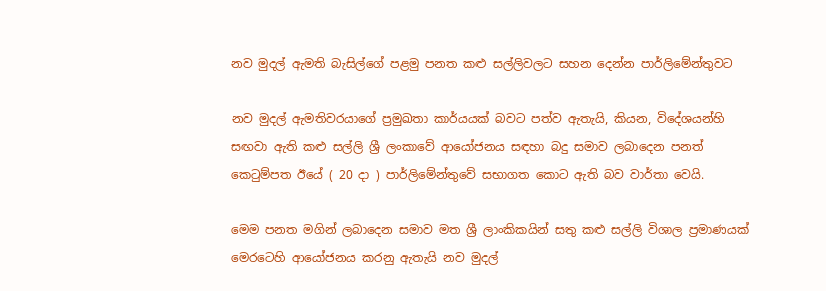නව මුදල් ඇමති බැසිල්ගේ පළමු පනත කළු සල්ලිවලට සහන දෙන්න පාර්ලිමේන්තුවට

නව මුදල් ඇමතිවරයාගේ ප්‍රමුඛතා කාර්යයක් බවට පත්ව ඇතැයි, කියන, විදේශයන්හි සඟවා ඇති කළු සල්ලි ශ්‍රී ලංකාවේ ආයෝජනය සඳහා බදු සමාව ලබාදෙන පනත් කෙටුම්පත ඊයේ ( 20 දා ) පාර්ලිමේන්තුවේ සභාගත කොට ඇති බව වාර්තා වෙයි.

මෙම පනත මගින් ලබාදෙන සමාව මත ශ්‍රී ලාංකිකයින් සතු කළු සල්ලි විශාල ප්‍රමාණයක් මෙරටෙහි ආයෝජනය කරනු ඇතැයි නව මුදල්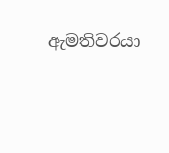ඇමතිවරයා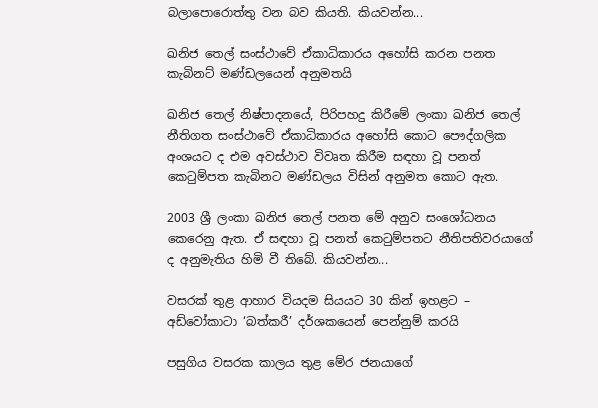බලාපොරොත්තු වන බව කියති. කියවන්න...

ඛනිජ තෙල් සංස්ථාවේ ඒකාධිකාරය අහෝසි කරන පනත කැබිනට් මණ්ඩලයෙන් අනුමතයි

ඛනිජ තෙල් නිෂ්පාදනයේ, පිරිපහදු කිරීමේ ලංකා ඛනිජ තෙල් නීතිගත සංස්ථාවේ ඒකාධිකාරය අහෝසි කොට පෞද්ගලික අංශයට ද එම අවස්ථාව විවෘත කිරීම සඳහා වූ පනත් කෙටුම්පත කැබිනට මණ්ඩලය විසින් අනුමත කොට ඇත.

2003 ශ්‍රී ලංකා ඛනිජ තෙල් පනත මේ අනුව සංශෝධනය කෙරෙනු ඇත. ඒ සඳහා වූ පනත් කෙටුම්පතට නීතිපතිවරයාගේ ද අනුමැතිය හිමි වී තිබේ. කියවන්න...

වසරක් තුළ ආහාර වියදම සියයට 30 කින් ඉහළට – අඩ්වෝකාටා ‘බත්කරී’ දර්ශකයෙන් පෙන්නුම් කරයි

පසුගිය වසරක කාලය තුළ මේර ජනයාගේ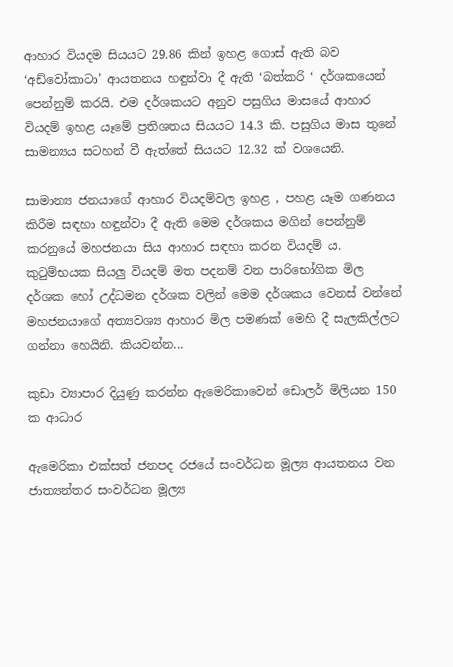ආහාර වියදම සියයට 29.86 කින් ඉහළ ගොස් ඇති බව ‘අඩ්වෝකාටා’ ආයතනය හඳුන්වා දී ඇති ‘බත්කරි ‘ දර්ශකයෙන් පෙන්නුම් කරයි. එම දර්ශකයට අනුව පසුගිය මාසයේ ආහාර වියදම් ඉහළ යෑමේ ප්‍රතිශතය සියයට 14.3 කි. පසුගිය මාස තුනේ සාමන්‍යය සටහන් වී ඇත්තේ සියයට 12.32 ක් වශයෙනි.

සාමාන්‍ය ජනයාගේ ආහාර වියදම්වල ඉහළ , පහළ යෑම ගණනය කිරීම සඳහා හඳුන්වා දී ඇති මෙම දර්ශකය මගින් පෙන්නුම් කරනුයේ මහජනයා සිය ආහාර සඳහා කරන වියදම් ය. කුටුම්භයක සියලු වියදම් මත පදනම් වන පාරිභෝගික මිල දර්ශක හෝ උද්ධමන දර්ශක වලින් මෙම දර්ශකය වෙනස් වන්නේ මහජනයාගේ අත්‍යවශ්‍ය ආහාර මිල පමණක් මෙහි දී සැලකිල්ලට ගන්නා හෙයිනි. කියවන්න...

කුඩා ව්‍යාපාර දියුණු කරන්න ඇමෙරිකාවෙන් ඩොලර් මිලියන 150 ක ආධාර

ඇමෙරිකා එක්සත් ජනපද රජයේ සංවර්ධන මූල්‍ය ආයතනය වන ජාත්‍යන්තර සංවර්ධන මූල්‍ය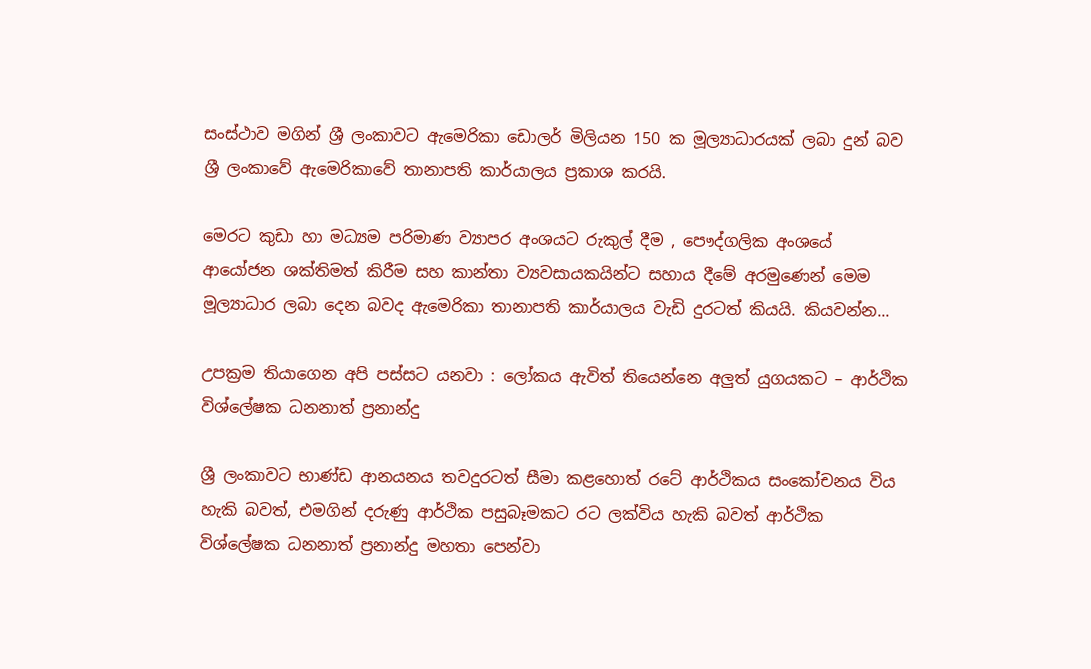සංස්ථාව මගින් ශ්‍රී ලංකාවට ඇමෙරිකා ඩොලර් මිලියන 150 ක මූල්‍යාධාරයක් ලබා දුන් බව ශ්‍රී ලංකාවේ ඇමෙරිකාවේ තානාපති කාර්යාලය ප්‍රකාශ කරයි.

මෙරට කුඩා හා මධ්‍යම පරිමාණ ව්‍යාපර අංශයට රුකුල් දීම , පෞද්ගලික අංශයේ ආයෝජන ශක්තිමත් කිරීම සහ කාන්තා ව්‍යවසායකයින්ට සහාය දීමේ අරමුණෙන් මෙම මූල්‍යාධාර ලබා දෙන බවද ඇමෙරිකා තානාපති කාර්යාලය වැඩි දුරටත් කියයි. කියවන්න...

උපක්‍රම තියාගෙන අපි පස්සට යනවා : ලෝකය ඇවිත් තියෙන්නෙ අලුත් යුගයකට – ආර්ථික විශ්ලේෂක ධනනාත් ප්‍රනාන්දු

ශ්‍රී ලංකාවට භාණ්ඩ ආනයනය තවදුරටත් සීමා කළහොත් රටේ ආර්ථිකය සංකෝචනය විය හැකි බවත්, එමගින් දරුණු ආර්ථික පසුබෑමකට රට ලක්විය හැකි බවත් ආර්ථික විශ්ලේෂක ධනනාත් ප්‍රනාන්දු මහතා පෙන්වා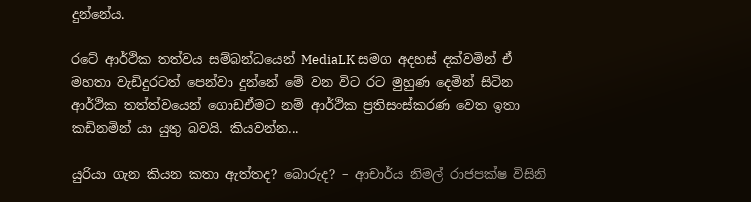දුන්නේය.

රටේ ආර්ථික තත්වය සම්බන්ධයෙන් MediaLK සමග අදහස් දක්වමින් ඒ මහතා වැඩිදුරටත් පෙන්වා දුන්නේ මේ වන විට රට මුහුණ දෙමින් සිටින ආර්ථික තත්ත්වයෙන් ගොඩඒමට නම් ආර්ථික ප්‍රතිසංස්කරණ වෙත ඉතා කඩිනමින් යා යුතු බවයි. කියවන්න...

යුරියා ගැන කියන කතා ඇත්තද? බොරුද? – ආචාර්ය නිමල් රාජපක්ෂ විසිනි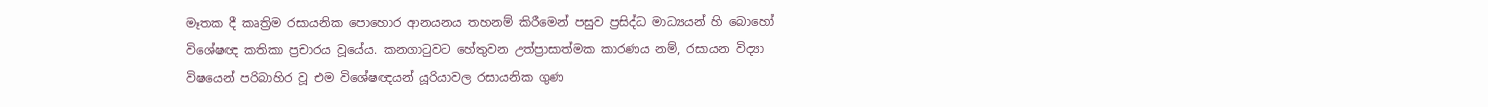මෑතක දී කෘත්‍රිම රසායනික පොහොර ආනයනය තහනම් කිරීමෙන් පසුව ප්‍රසිද්ධ මාධ්‍යයන් හි බොහෝ විශේෂඥ කතිකා ප්‍රචාරය වූයේය. කනගාටුවට හේතුවන උත්ප්‍රාසාත්මක කාරණය නම්, රසායන විද්‍යා විෂයෙන් පරිබාහිර වූ එම විශේෂඥයන් යූරියාවල රසායනික ගුණ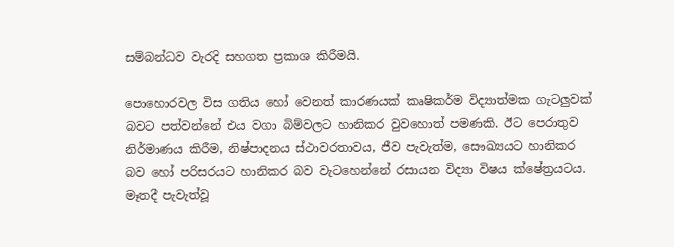සම්බන්ධව වැරදි සහගත ප්‍රකාශ කිරීමයි.

පොහොරවල විස ගතිය හෝ වෙනත් කාරණයක් කෘෂිකර්ම විද්‍යාත්මක ගැටලුවක් බවට පත්වන්නේ එය වගා බිම්වලට හානිකර වුවහොත් පමණකි. ඊට පෙරාතුව නිර්මාණය කිරීම, නිෂ්පාදනය ස්ථාවරතාවය, ජීව පැවැත්ම, සෞඛ්‍යයට හානිකර බව හෝ පරිසරයට හානිකර බව වැටහෙන්නේ රසායන විද්‍යා විෂය ක්ෂේත්‍රයටය.
මෑතදී පැවැත්වූ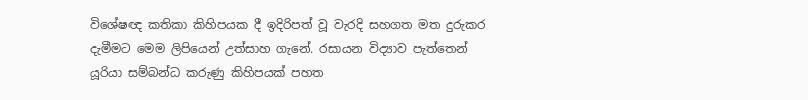විශේෂඥ කතිකා කිහිපයක දී ඉදිරිපත් වූ වැරදි සහගත මත දුරුකර දැමීමට මෙම ලිපියෙන් උත්සාහ ගැනේ. රසායන විද්‍යාව පැත්තෙන් යූරියා සම්බන්ධ කරුණු කිහිපයක් පහත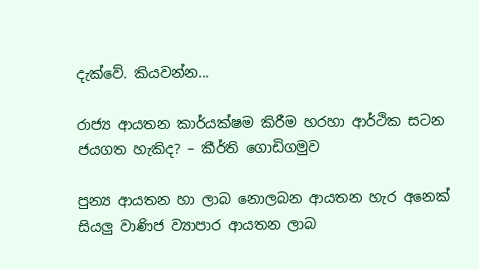දැක්වේ. කියවන්න...

රාජ්‍ය ආයතන කාර්යක්ෂම කිරීම හරහා ආර්ථික සටන ජයගත හැකිද? – කීර්ති ගොඩිගමුව

පුන්‍ය ආයතන හා ලාබ නොලබන ආයතන හැර අනෙක් සියලු වාණිජ ව්‍යාපාර ආයතන ලාබ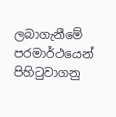ලබාගැනීමේ පරමාර්ථයෙන් පිහිටුවාගනු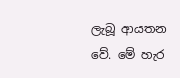ලැබූ ආයතන වේ. මේ හැර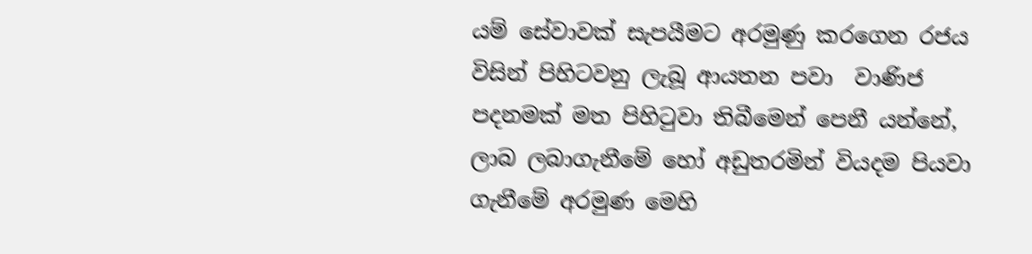යම් සේවාවක් සැපයීමට අරමුණු කරගෙන රජය විසින් පිහිටවනු ලැබූ ආයතන පවා  වාණිජ පදනමක් මත පිහිටුවා තිබීමෙන් පෙනී යන්නේ, ලාබ ලබාගැනීමේ හෝ අඩුතරමින් වියදම පියවා ගැනීමේ අරමුණ මෙහි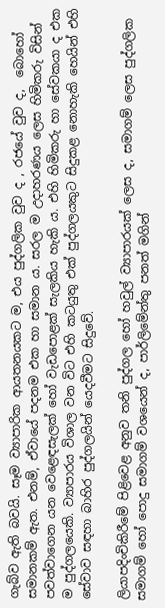ගැබ්ව ඇති බවයි. සෑම ව්‍යාපාරික ආයතනයකට ම, එය පුද්ගලික වුව ද , රජයේ වුව ද,  බොහෝ සමානකම් ඇත. එනම්, ඒවායේ පදනම එක හා සමාන ය. සරල ම උදාහරණය ලෙස හිමිකරු විසින් පවත්වාගෙන යන වෙළෙඳසැලක් හෝ වැඩපොළක් සැලකිය හැකි ය. එහි හිමිකරු හා සේවකයා ද එක ම පුද්ගලයෙකි. ව්‍යාපාරය විශාල වන විට එහි කටයුතු එක් පුද්ගලයකුට සිදුකළ නොහැකි හෙයින් එහි සේවාව සඳහා බාහිර පුද්ගලයින් යෙදවීමට සිදුවේ.

ලියාපදිංචිකිරීමේ පිළිවෙළ අනුව තනි පුද්ගල හෝ හවුල් ව්‍යාපාරයක් ලෙස ද, සමාගම් ලෙස පුද්ගලික සමාගම් හෝ පොදු සමාගම් වශයෙන් ද, පාර්ලිමේන්තු පනත් මගින්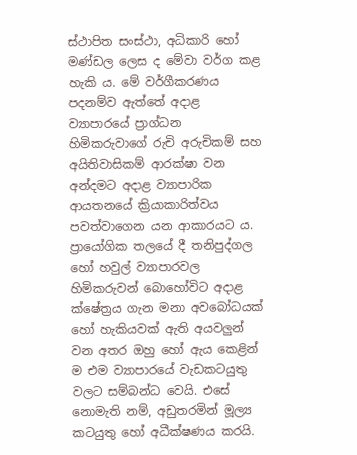ස්ථාපිත සංස්ථා, අධිකාරි හෝ මණ්ඩල ලෙස ද මේවා වර්ග කළ හැකි ය. මේ වර්ගීකරණය පදනම්ව ඇත්තේ අදාළ ව්‍යාපාරයේ ප්‍රාග්ධන හිමිකරුවාගේ රුචි අරුචිකම් සහ අයිතිවාසිකම් ආරක්ෂා වන අන්දමට අදාළ ව්‍යාපාරික ආයතනයේ ක්‍රියාකාරිත්වය පවත්වාගෙන යන ආකාරයට ය. ප්‍රායෝගික තලයේ දී තනිපුද්ගල හෝ හවුල් ව්‍යාපාරවල හිමිකරුවන් බොහෝවිට අදාළ ක්ෂේත්‍රය ගැන මනා අවබෝධයක් හෝ හැකියවක් ඇති අයවලුන් වන අතර ඔහු හෝ ඇය කෙළින් ම එම ව්‍යාපාරයේ වැඩකටයුතු වලට සම්බන්ධ වෙයි. එසේ නොමැති නම්, අඩුතරමින් මූල්‍ය කටයුතු හෝ අධීක්ෂණය කරයි.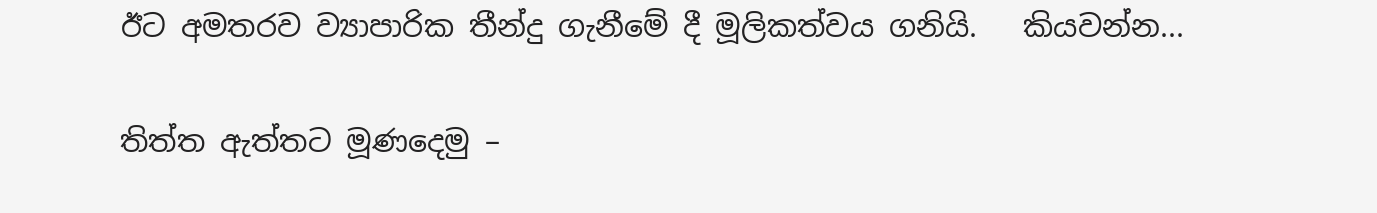ඊට අමතරව ව්‍යාපාරික තීන්දු ගැනීමේ දී මූලිකත්වය ගනියි.   කියවන්න...

තිත්ත ඇත්තට මූණදෙමු –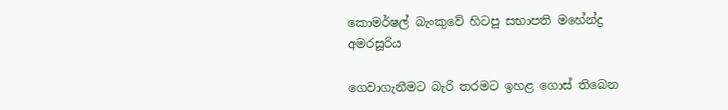කොමර්ෂල් බැංකුවේ හිටපු සභාපති මහේන්ද්‍ර අමරසූරිය

ගෙවාගැනීමට බැරි තරමට ඉහළ ගොස් තිබෙන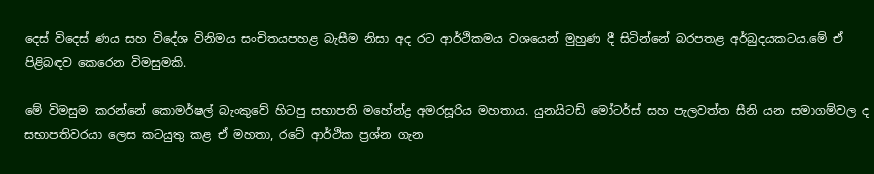දෙස් විදෙස් ණය සහ විදේශ විනිමය සංචිතයපහළ බැසීම නිසා අද රට ආර්ථිකමය වශයෙන් මුහුණ දී සිටින්නේ බරපතළ අර්බුදයකටය.මේ ඒ පිළිබඳව කෙරෙන විමසුමකි.

මේ විමසුම කරන්නේ කොමර්ෂල් බැංකුවේ හිටපු සභාපති මහේන්ද්‍ර අමරසූරිය මහතාය. යුනයිටඩ් මෝටර්ස් සහ පැලවත්ත සීනි යන සමාගම්වල ද සභාපතිවරයා ලෙස කටයුතු කළ ඒ මහතා, රටේ ආර්ථික ප්‍රශ්න ගැන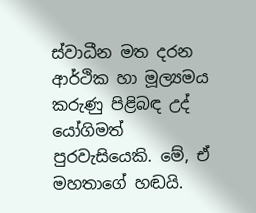ස්වාධීන මත දරන ආර්ථික හා මූල්‍යමය කරුණු පිළිබඳ උද් යෝගිමත් පුරවැසියෙකි. මේ, ඒ මහතාගේ හඬයි.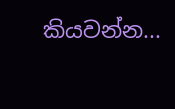කියවන්න...